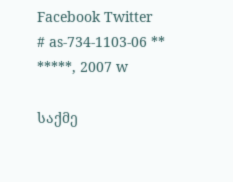Facebook Twitter
# as-734-1103-06 ** *****, 2007 w

საქმე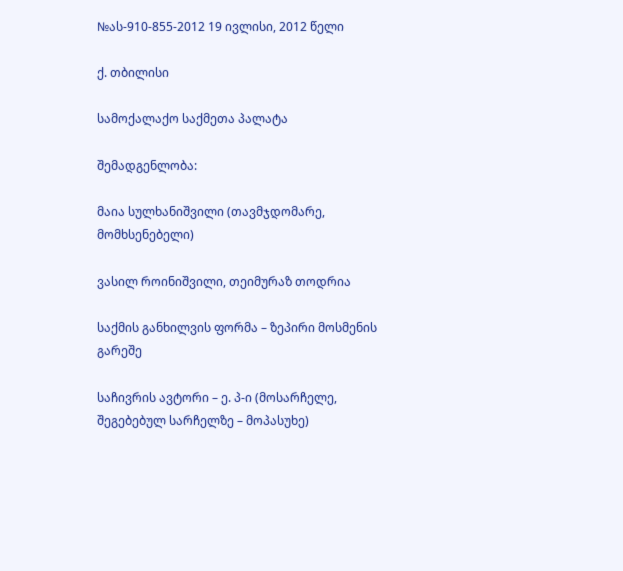№ას-910-855-2012 19 ივლისი, 2012 წელი

ქ. თბილისი

სამოქალაქო საქმეთა პალატა

შემადგენლობა:

მაია სულხანიშვილი (თავმჯდომარე, მომხსენებელი)

ვასილ როინიშვილი, თეიმურაზ თოდრია

საქმის განხილვის ფორმა – ზეპირი მოსმენის გარეშე

საჩივრის ავტორი – ე. პ-ი (მოსარჩელე, შეგებებულ სარჩელზე – მოპასუხე)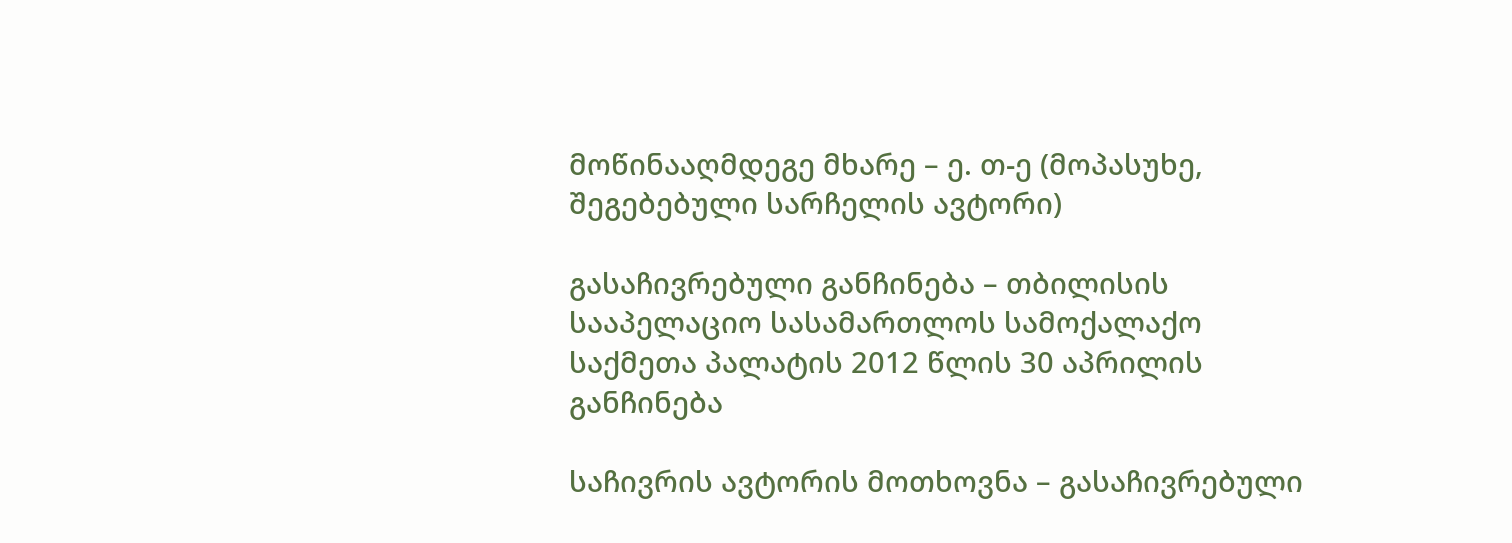მოწინააღმდეგე მხარე – ე. თ-ე (მოპასუხე, შეგებებული სარჩელის ავტორი)

გასაჩივრებული განჩინება – თბილისის სააპელაციო სასამართლოს სამოქალაქო საქმეთა პალატის 2012 წლის 30 აპრილის განჩინება

საჩივრის ავტორის მოთხოვნა – გასაჩივრებული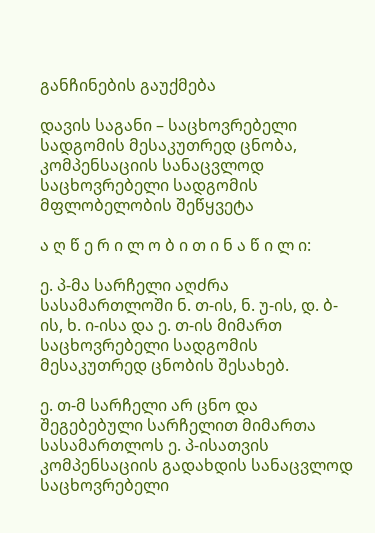განჩინების გაუქმება

დავის საგანი – საცხოვრებელი სადგომის მესაკუთრედ ცნობა, კომპენსაციის სანაცვლოდ საცხოვრებელი სადგომის მფლობელობის შეწყვეტა

ა ღ წ ე რ ი ლ ო ბ ი თ ი ნ ა წ ი ლ ი:

ე. პ-მა სარჩელი აღძრა სასამართლოში ნ. თ-ის, ნ. უ-ის, დ. ბ-ის, ხ. ი-ისა და ე. თ-ის მიმართ საცხოვრებელი სადგომის მესაკუთრედ ცნობის შესახებ.

ე. თ-მ სარჩელი არ ცნო და შეგებებული სარჩელით მიმართა სასამართლოს ე. პ-ისათვის კომპენსაციის გადახდის სანაცვლოდ საცხოვრებელი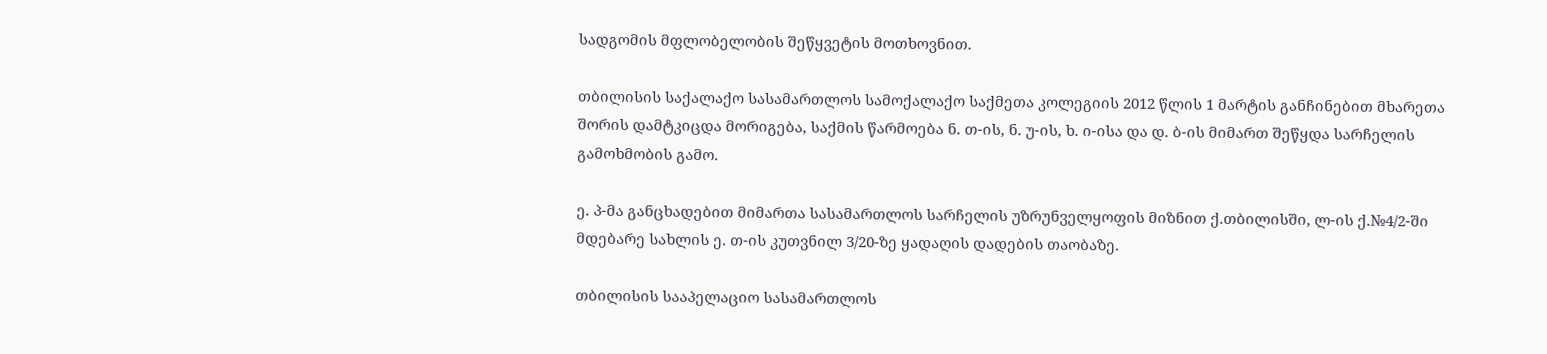სადგომის მფლობელობის შეწყვეტის მოთხოვნით.

თბილისის საქალაქო სასამართლოს სამოქალაქო საქმეთა კოლეგიის 2012 წლის 1 მარტის განჩინებით მხარეთა შორის დამტკიცდა მორიგება, საქმის წარმოება ნ. თ-ის, ნ. უ-ის, ხ. ი-ისა და დ. ბ-ის მიმართ შეწყდა სარჩელის გამოხმობის გამო.

ე. პ-მა განცხადებით მიმართა სასამართლოს სარჩელის უზრუნველყოფის მიზნით ქ.თბილისში, ლ-ის ქ.№4/2-ში მდებარე სახლის ე. თ-ის კუთვნილ 3/20-ზე ყადაღის დადების თაობაზე.

თბილისის სააპელაციო სასამართლოს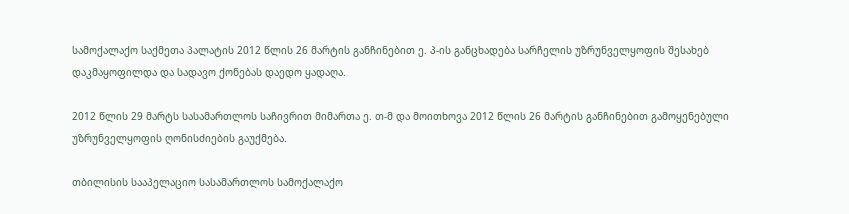სამოქალაქო საქმეთა პალატის 2012 წლის 26 მარტის განჩინებით ე. პ-ის განცხადება სარჩელის უზრუნველყოფის შესახებ დაკმაყოფილდა და სადავო ქონებას დაედო ყადაღა.

2012 წლის 29 მარტს სასამართლოს საჩივრით მიმართა ე. თ-მ და მოითხოვა 2012 წლის 26 მარტის განჩინებით გამოყენებული უზრუნველყოფის ღონისძიების გაუქმება.

თბილისის სააპელაციო სასამართლოს სამოქალაქო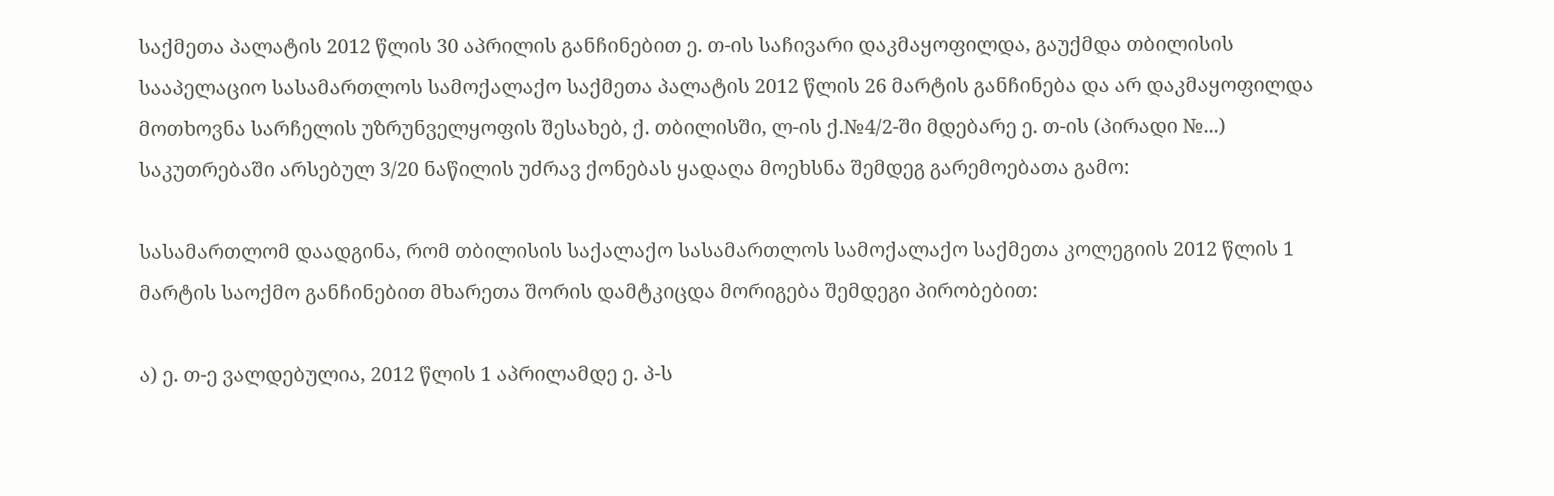საქმეთა პალატის 2012 წლის 30 აპრილის განჩინებით ე. თ-ის საჩივარი დაკმაყოფილდა, გაუქმდა თბილისის სააპელაციო სასამართლოს სამოქალაქო საქმეთა პალატის 2012 წლის 26 მარტის განჩინება და არ დაკმაყოფილდა მოთხოვნა სარჩელის უზრუნველყოფის შესახებ, ქ. თბილისში, ლ-ის ქ.№4/2-ში მდებარე ე. თ-ის (პირადი №...) საკუთრებაში არსებულ 3/20 ნაწილის უძრავ ქონებას ყადაღა მოეხსნა შემდეგ გარემოებათა გამო:

სასამართლომ დაადგინა, რომ თბილისის საქალაქო სასამართლოს სამოქალაქო საქმეთა კოლეგიის 2012 წლის 1 მარტის საოქმო განჩინებით მხარეთა შორის დამტკიცდა მორიგება შემდეგი პირობებით:

ა) ე. თ-ე ვალდებულია, 2012 წლის 1 აპრილამდე ე. პ-ს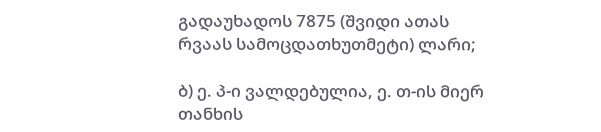გადაუხადოს 7875 (შვიდი ათას რვაას სამოცდათხუთმეტი) ლარი;

ბ) ე. პ-ი ვალდებულია, ე. თ-ის მიერ თანხის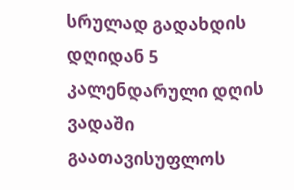სრულად გადახდის დღიდან 5 კალენდარული დღის ვადაში გაათავისუფლოს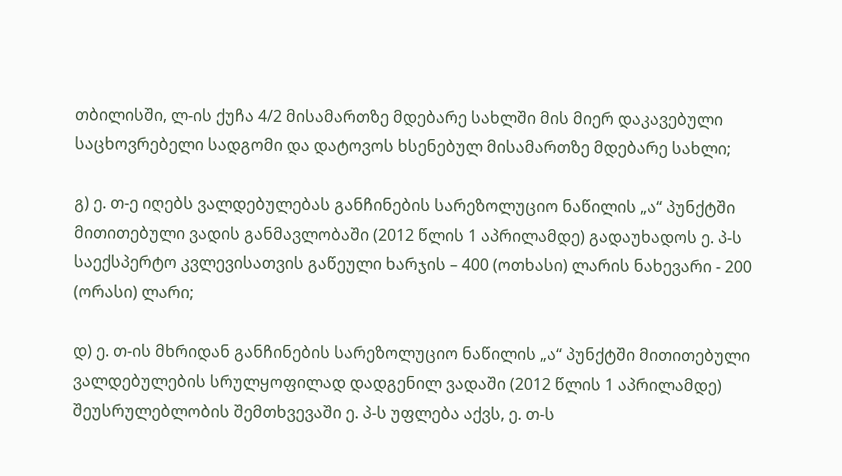თბილისში, ლ-ის ქუჩა 4/2 მისამართზე მდებარე სახლში მის მიერ დაკავებული საცხოვრებელი სადგომი და დატოვოს ხსენებულ მისამართზე მდებარე სახლი;

გ) ე. თ-ე იღებს ვალდებულებას განჩინების სარეზოლუციო ნაწილის „ა“ პუნქტში მითითებული ვადის განმავლობაში (2012 წლის 1 აპრილამდე) გადაუხადოს ე. პ-ს საექსპერტო კვლევისათვის გაწეული ხარჯის – 400 (ოთხასი) ლარის ნახევარი - 200 (ორასი) ლარი;

დ) ე. თ-ის მხრიდან განჩინების სარეზოლუციო ნაწილის „ა“ პუნქტში მითითებული ვალდებულების სრულყოფილად დადგენილ ვადაში (2012 წლის 1 აპრილამდე) შეუსრულებლობის შემთხვევაში ე. პ-ს უფლება აქვს, ე. თ-ს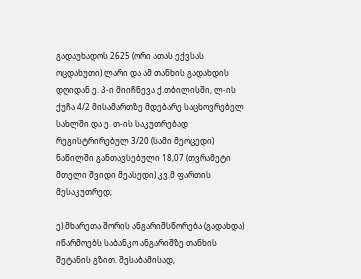გადაუხადოს 2625 (ორი ათას ექვსას ოცდახუთი) ლარი და ამ თანხის გადახდის დღიდან ე. პ-ი მიიჩნევა ქ.თბილისში, ლ-ის ქუჩა 4/2 მისამართზე მდებარე საცხოვრებელ სახლში და ე. თ-ის საკუთრებად რეგისტრირებულ 3/20 (სამი მეოცედი) ნაწილში განთავსებული 18,07 (თვრამეტი მთელი შვიდი მეასედი) კვ.მ ფართის მესაკუთრედ;

ე) მხარეთა შორის ანგარიშსწორება (გადახდა) იწარმოებს საბანკო ანგარიშზე თანხის შეტანის გზით. შესაბამისად,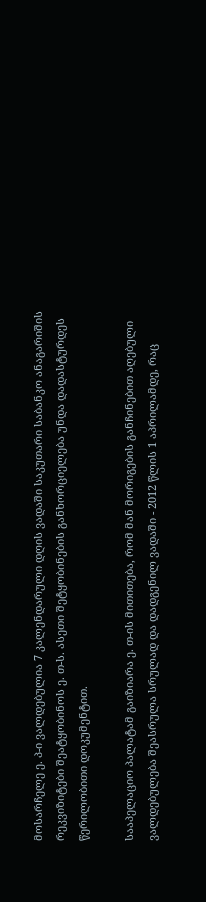მოსარჩელე ე. პ-ი ვალდებულია 7 კალენდარული დღის ვადაში საკუთარი საბანკო ანაგარიშის რეკვიზიტები შეატყობინოს ე. თ-ს. ასეთი შეტყობინების განხორციელება უნდა დადასტურდეს წერილობითი დოკუმენტით.

სააპელაციო პალატამ გაიზიარა ე. თ-ის მითითება, რომ მან მორიგების განჩინებით აღებული ვალდებულება შეასრულა სრულად და დადგენილ ვადაში - 2012 წლის 1 აპრილამდე, რაც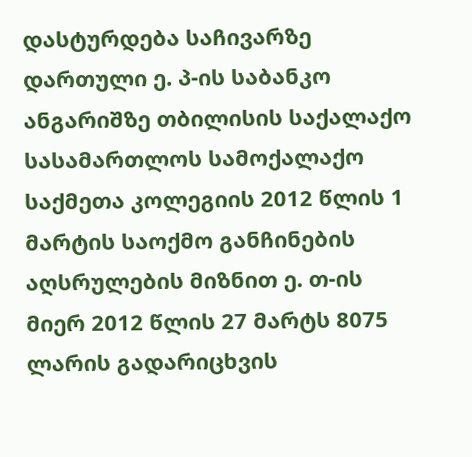დასტურდება საჩივარზე დართული ე. პ-ის საბანკო ანგარიშზე თბილისის საქალაქო სასამართლოს სამოქალაქო საქმეთა კოლეგიის 2012 წლის 1 მარტის საოქმო განჩინების აღსრულების მიზნით ე. თ-ის მიერ 2012 წლის 27 მარტს 8075 ლარის გადარიცხვის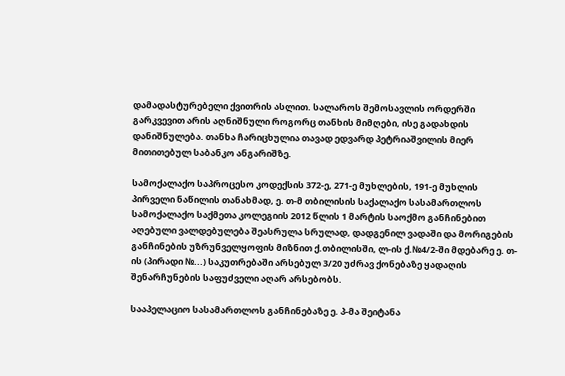დამადასტურებელი ქვითრის ასლით. სალაროს შემოსავლის ორდერში გარკვევით არის აღნიშნული როგორც თანხის მიმღები, ისე გადახდის დანიშნულება. თანხა ჩარიცხულია თავად ედვარდ პეტრიაშვილის მიერ მითითებულ საბანკო ანგარიშზე.

სამოქალაქო საპროცესო კოდექსის 372-ე, 271-ე მუხლების, 191-ე მუხლის პირველი ნაწილის თანახმად, ე. თ-მ თბილისის საქალაქო სასამართლოს სამოქალაქო საქმეთა კოლეგიის 2012 წლის 1 მარტის საოქმო განჩინებით აღებული ვალდებულება შეასრულა სრულად, დადგენილ ვადაში და მორიგების განჩინების უზრუნველყოფის მიზნით ქ.თბილისში, ლ-ის ქ.№4/2-ში მდებარე ე. თ-ის (პირადი №...) საკუთრებაში არსებულ 3/20 უძრავ ქონებაზე ყადაღის შენარჩუნების საფუძველი აღარ არსებობს.

სააპელაციო სასამართლოს განჩინებაზე ე. პ-მა შეიტანა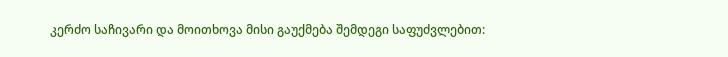კერძო საჩივარი და მოითხოვა მისი გაუქმება შემდეგი საფუძვლებით: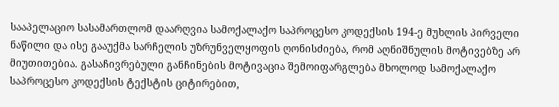სააპელაციო სასამართლომ დაარღვია სამოქალაქო საპროცესო კოდექსის 194-ე მუხლის პირველი ნაწილი და ისე გააუქმა სარჩელის უზრუნველყოფის ღონისძიება, რომ აღნიშნულის მოტივებზე არ მიუთითებია. გასაჩივრებული განჩინების მოტივაცია შემოიფარგლება მხოლოდ სამოქალაქო საპროცესო კოდექსის ტექსტის ციტირებით,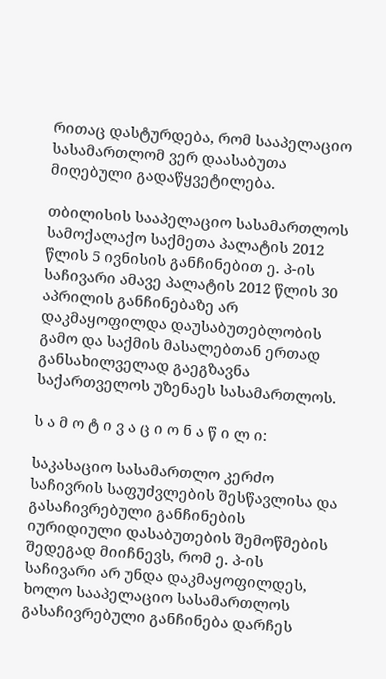რითაც დასტურდება, რომ სააპელაციო სასამართლომ ვერ დაასაბუთა მიღებული გადაწყვეტილება.

თბილისის სააპელაციო სასამართლოს სამოქალაქო საქმეთა პალატის 2012 წლის 5 ივნისის განჩინებით ე. პ-ის საჩივარი ამავე პალატის 2012 წლის 30 აპრილის განჩინებაზე არ დაკმაყოფილდა დაუსაბუთებლობის გამო და საქმის მასალებთან ერთად განსახილველად გაეგზავნა საქართველოს უზენაეს სასამართლოს.

ს ა მ ო ტ ი ვ ა ც ი ო ნ ა წ ი ლ ი:

საკასაციო სასამართლო კერძო საჩივრის საფუძვლების შესწავლისა და გასაჩივრებული განჩინების იურიდიული დასაბუთების შემოწმების შედეგად მიიჩნევს, რომ ე. პ-ის საჩივარი არ უნდა დაკმაყოფილდეს, ხოლო სააპელაციო სასამართლოს გასაჩივრებული განჩინება დარჩეს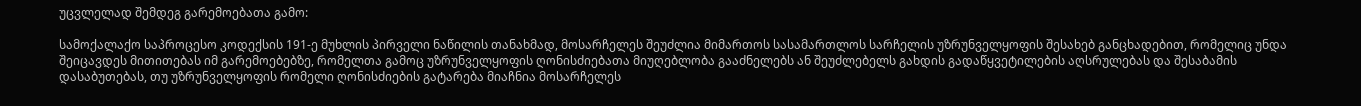უცვლელად შემდეგ გარემოებათა გამო:

სამოქალაქო საპროცესო კოდექსის 191-ე მუხლის პირველი ნაწილის თანახმად, მოსარჩელეს შეუძლია მიმართოს სასამართლოს სარჩელის უზრუნველყოფის შესახებ განცხადებით, რომელიც უნდა შეიცავდეს მითითებას იმ გარემოებებზე, რომელთა გამოც უზრუნველყოფის ღონისძიებათა მიუღებლობა გააძნელებს ან შეუძლებელს გახდის გადაწყვეტილების აღსრულებას და შესაბამის დასაბუთებას, თუ უზრუნველყოფის რომელი ღონისძიების გატარება მიაჩნია მოსარჩელეს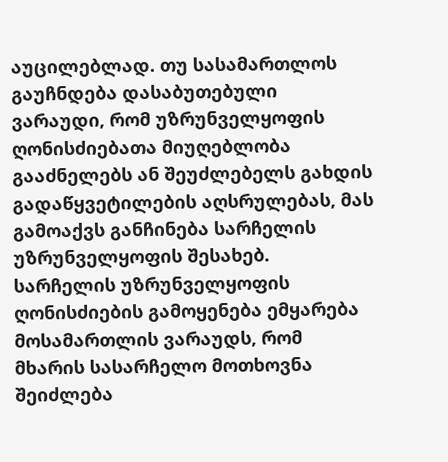აუცილებლად. თუ სასამართლოს გაუჩნდება დასაბუთებული ვარაუდი, რომ უზრუნველყოფის ღონისძიებათა მიუღებლობა გააძნელებს ან შეუძლებელს გახდის გადაწყვეტილების აღსრულებას, მას გამოაქვს განჩინება სარჩელის უზრუნველყოფის შესახებ. სარჩელის უზრუნველყოფის ღონისძიების გამოყენება ემყარება მოსამართლის ვარაუდს, რომ მხარის სასარჩელო მოთხოვნა შეიძლება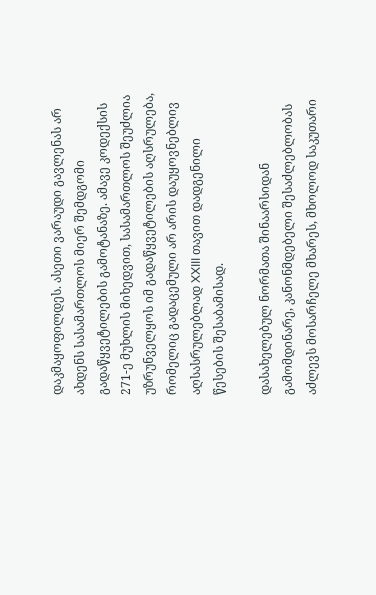დაკმაყოფილდეს. ასეთი ვარაუდი გავლენას არ ახდენს სასამართლოს მიერ შემდგომი გადაწყვეტილების გამოტანაზე. ამავე კოდექსის 271-ე მუხლის მიხედვით, სასამართლოს შეუძლია უზრუნველყოს იმ გადაწყვეტილების აღსრულება, რომელიც გადაცემული არ არის დაუყოვნებლივ აღსასრულებლად XXIII თავით დადგენილი წესების შესაბამისად.

დასახელებულ ნორმათა შინაარსიდან გამომდინარე, კანონმდებელი შესაძლებლობას აძლევს მოსარჩელე მხარეს, მხოლოდ საკუთარი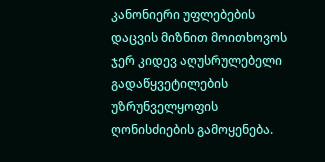კანონიერი უფლებების დაცვის მიზნით მოითხოვოს ჯერ კიდევ აღუსრულებელი გადაწყვეტილების უზრუნველყოფის ღონისძიების გამოყენება.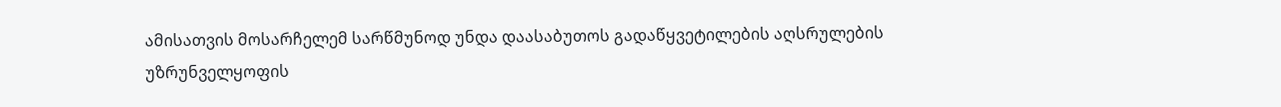ამისათვის მოსარჩელემ სარწმუნოდ უნდა დაასაბუთოს გადაწყვეტილების აღსრულების უზრუნველყოფის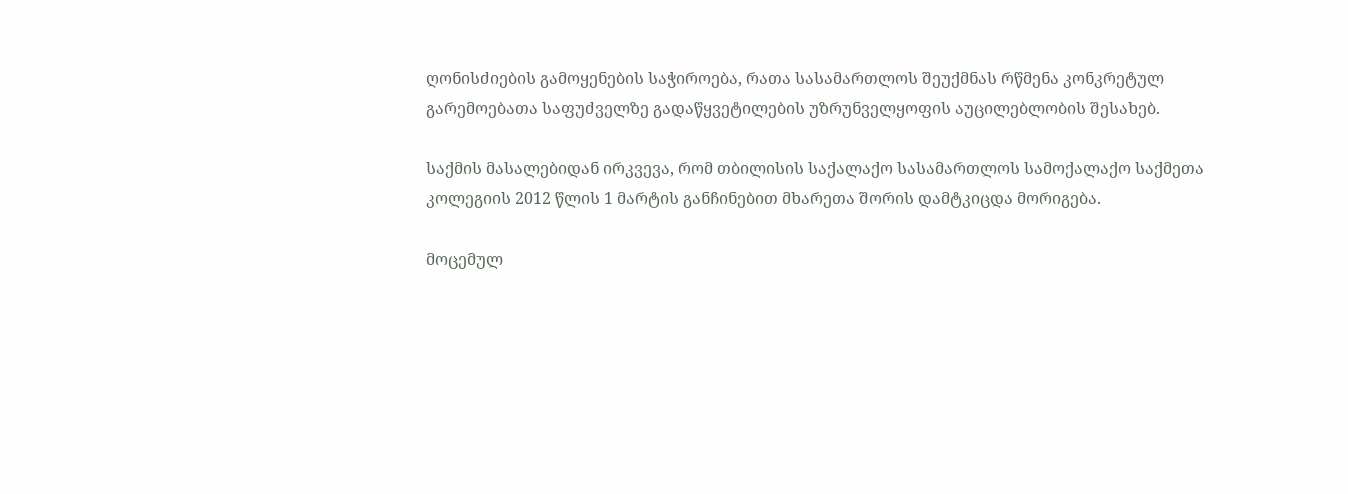ღონისძიების გამოყენების საჭიროება, რათა სასამართლოს შეუქმნას რწმენა კონკრეტულ გარემოებათა საფუძველზე გადაწყვეტილების უზრუნველყოფის აუცილებლობის შესახებ.

საქმის მასალებიდან ირკვევა, რომ თბილისის საქალაქო სასამართლოს სამოქალაქო საქმეთა კოლეგიის 2012 წლის 1 მარტის განჩინებით მხარეთა შორის დამტკიცდა მორიგება.

მოცემულ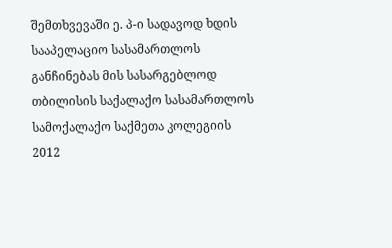შემთხვევაში ე. პ-ი სადავოდ ხდის სააპელაციო სასამართლოს განჩინებას მის სასარგებლოდ თბილისის საქალაქო სასამართლოს სამოქალაქო საქმეთა კოლეგიის 2012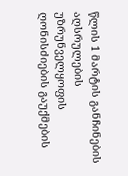წლის 1 მარტის განჩინების აღსრულების უზრუნველყოფის ღონისძიების გაუქმების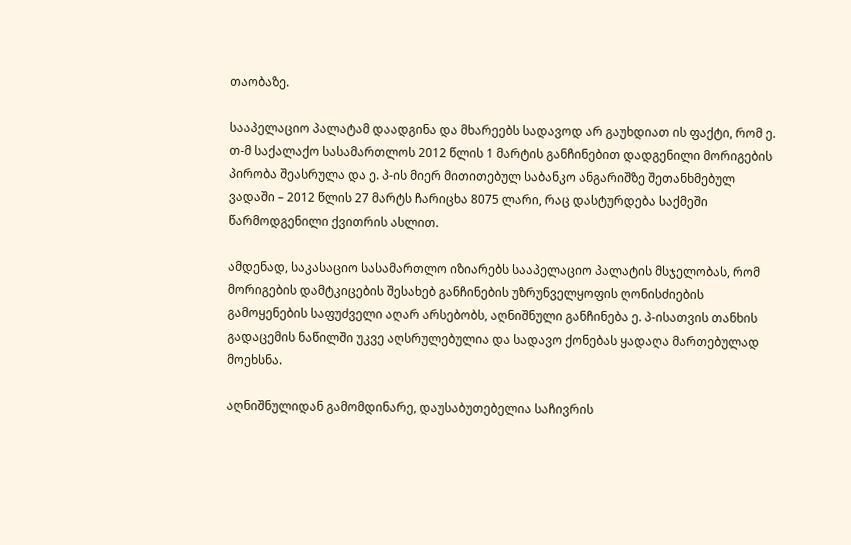თაობაზე.

სააპელაციო პალატამ დაადგინა და მხარეებს სადავოდ არ გაუხდიათ ის ფაქტი, რომ ე. თ-მ საქალაქო სასამართლოს 2012 წლის 1 მარტის განჩინებით დადგენილი მორიგების პირობა შეასრულა და ე. პ-ის მიერ მითითებულ საბანკო ანგარიშზე შეთანხმებულ ვადაში – 2012 წლის 27 მარტს ჩარიცხა 8075 ლარი, რაც დასტურდება საქმეში წარმოდგენილი ქვითრის ასლით.

ამდენად, საკასაციო სასამართლო იზიარებს სააპელაციო პალატის მსჯელობას, რომ მორიგების დამტკიცების შესახებ განჩინების უზრუნველყოფის ღონისძიების გამოყენების საფუძველი აღარ არსებობს, აღნიშნული განჩინება ე. პ-ისათვის თანხის გადაცემის ნაწილში უკვე აღსრულებულია და სადავო ქონებას ყადაღა მართებულად მოეხსნა.

აღნიშნულიდან გამომდინარე, დაუსაბუთებელია საჩივრის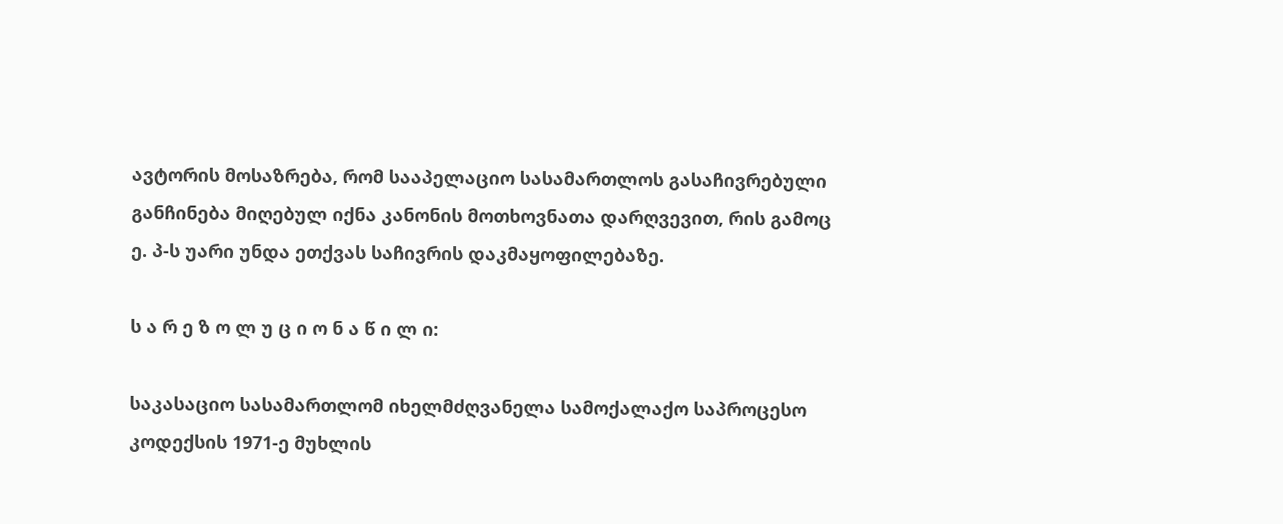ავტორის მოსაზრება, რომ სააპელაციო სასამართლოს გასაჩივრებული განჩინება მიღებულ იქნა კანონის მოთხოვნათა დარღვევით, რის გამოც ე. პ-ს უარი უნდა ეთქვას საჩივრის დაკმაყოფილებაზე.

ს ა რ ე ზ ო ლ უ ც ი ო ნ ა წ ი ლ ი:

საკასაციო სასამართლომ იხელმძღვანელა სამოქალაქო საპროცესო კოდექსის 1971-ე მუხლის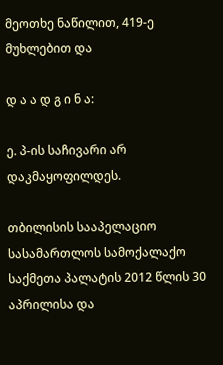მეოთხე ნაწილით, 419-ე მუხლებით და

დ ა ა დ გ ი ნ ა:

ე. პ-ის საჩივარი არ დაკმაყოფილდეს.

თბილისის სააპელაციო სასამართლოს სამოქალაქო საქმეთა პალატის 2012 წლის 30 აპრილისა და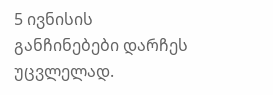5 ივნისის განჩინებები დარჩეს უცვლელად.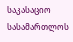საკასაციო სასამართლოს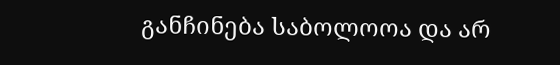განჩინება საბოლოოა და არ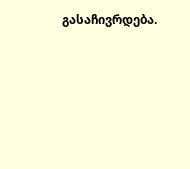გასაჩივრდება.